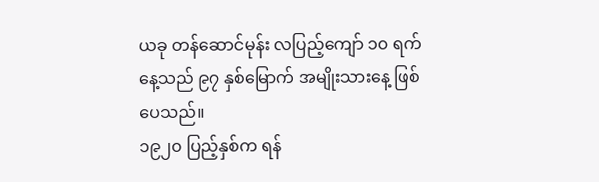ယခု တန်ဆောင်မုန်း လပြည့်ကျော် ၁၀ ရက်နေ့သည် ၉၇ နှစ်မြောက် အမျိုးသားနေ့ ဖြစ်ပေသည်။
၁၉၂၀ ပြည့်နှစ်က ရန်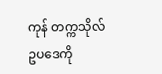ကုန် တက္ကသိုလ် ဥပဒေကို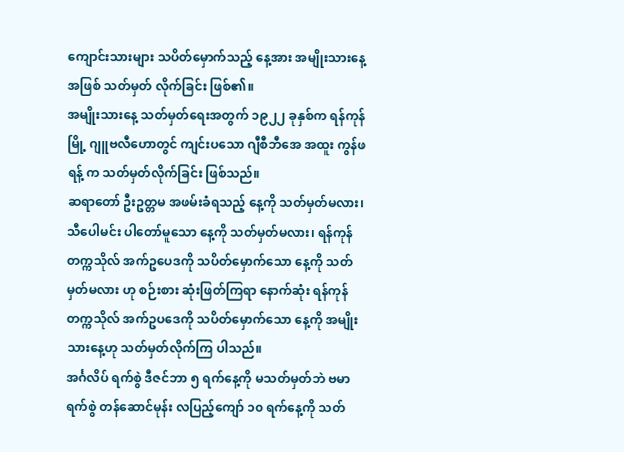ကျောင်းသားများ သပိတ်မှောက်သည့် နေ့အား အမျိုးသားနေ့ အဖြစ် သတ်မှတ် လိုက်ခြင်း ဖြစ်၏။
အမျိုးသားနေ့ သတ်မှတ်ရေးအတွက် ၁၉၂၂ ခုနှစ်က ရန်ကုန်မြို့ ဂျူဗလီဟောတွင် ကျင်းပသော ဂျီစီဘီအေ အထူး ကွန်ဖရန့် က သတ်မှတ်လိုက်ခြင်း ဖြစ်သည်။
ဆရာတော် ဦးဥတ္တမ အဖမ်းခံရသည့် နေ့ကို သတ်မှတ်မလား၊ သီပေါမင်း ပါတော်မူသော နေ့ကို သတ်မှတ်မလား၊ ရန်ကုန် တက္ကသိုလ် အက်ဥပေဒကို သပိတ်မှောက်သော နေ့ကို သတ်မှတ်မလား ဟု စဉ်းစား ဆုံးဖြတ်ကြရာ နောက်ဆုံး ရန်ကုန် တက္ကသိုလ် အက်ဥပဒေကို သပိတ်မှောက်သော နေ့ကို အမျိုးသားနေ့ဟု သတ်မှတ်လိုက်ကြ ပါသည်။
အင်္ဂလိပ် ရက်စွဲ ဒီဇင်ဘာ ၅ ရက်နေ့ကို မသတ်မှတ်ဘဲ ဗမာ ရက်စွဲ တန်ဆောင်မုန်း လပြည့်ကျော် ၁၀ ရက်နေ့ကို သတ်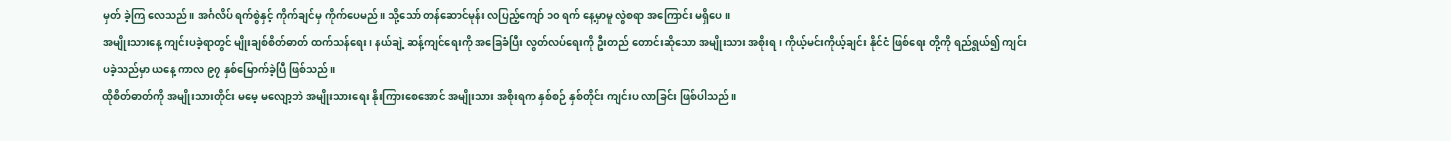မှတ် ခဲ့ကြ လေသည်။ အင်္ဂလိပ် ရက်စွဲနှင့် ကိုက်ချင်မှ ကိုက်ပေမည်။ သို့သော် တန်ဆောင်မုန်း လပြည့်ကျော် ၁၀ ရက် နေ့မှာမူ လွဲစရာ အကြောင်း မရှိပေ။
အမျိုးသားနေ့ ကျင်းပခဲ့ရာတွင် မျိုးချစ်စိတ်ဓာတ် ထက်သန်ရေး၊ နယ်ချဲ့ ဆန့်ကျင်ရေးကို အခြေခံပြီး လွတ်လပ်ရေးကို ဦးတည် တောင်းဆိုသော အမျိုးသား အစိုးရ၊ ကိုယ့်မင်းကိုယ့်ချင်း နိုင်ငံ ဖြစ်ရေး တို့ကို ရည်ရွယ်၍ ကျင်းပခဲ့သည်မှာ ယနေ့ ကာလ ၉၇ နှစ်မြောက်ခဲ့ပြီ ဖြစ်သည်။
ထိုစိတ်ဓာတ်ကို အမျိုးသားတိုင်း မမေ့ မလျော့ဘဲ အမျိုးသားရေး နိုးကြားစေအောင် အမျိုးသား အစိုးရက နှစ်စဉ် နှစ်တိုင်း ကျင်းပ လာခြင်း ဖြစ်ပါသည်။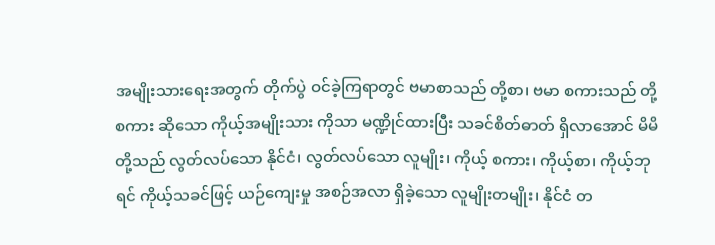အမျိုးသားရေးအတွက် တိုက်ပွဲ ဝင်ခဲ့ကြရာတွင် ဗမာစာသည် တို့စာ၊ ဗမာ စကားသည် တို့စကား ဆိုသော ကိုယ့်အမျိုးသား ကိုသာ မဏ္ဍိုင်ထားပြီး သခင်စိတ်ဓာတ် ရှိလာအောင် မိမိတို့သည် လွတ်လပ်သော နိုင်ငံ၊ လွတ်လပ်သော လူမျိုး၊ ကိုယ့် စကား၊ ကိုယ့်စာ၊ ကိုယ့်ဘုရင် ကိုယ့်သခင်ဖြင့် ယဉ်ကျေးမှု အစဉ်အလာ ရှိခဲ့သော လူမျိုးတမျိုး၊ နိုင်ငံ တ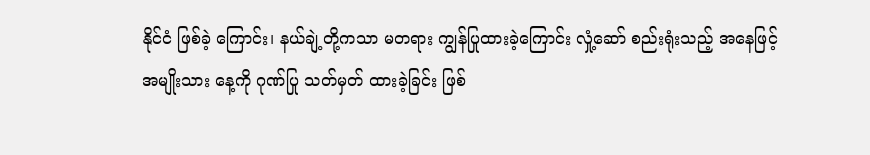နိုင်ငံ ဖြစ်ခဲ့ ကြောင်း၊ နယ်ချဲ့တို့ကသာ မတရား ကျွန်ပြုထားခဲ့ကြောင်း လှုံ့ဆော် စည်းရုံးသည့် အနေဖြင့် အမျိုးသား နေ့ကို ဂုဏ်ပြု သတ်မှတ် ထားခဲ့ခြင်း ဖြစ်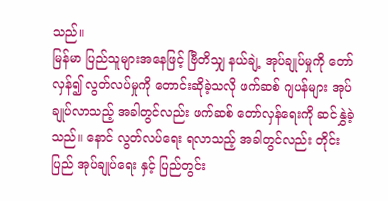သည်။
မြန်မာ ပြည်သူများအနေဖြင့် ဗြီတိသျှ နယ်ချဲ့ အုပ်ချုပ်မှုကို တော်လှန်၍ လွတ်လပ်မှုကို တောင်းဆိုခဲ့သလို ဖက်ဆစ် ဂျပန်များ အုပ်ချုပ်လာသည့် အခါတွင်လည်း ဖက်ဆစ် တော်လှန်ရေးကို ဆင်နွှဲခဲ့သည်။ နောင် လွတ်လပ်ရေး ရလာသည့် အခါတွင်လည်း တိုင်းပြည် အုပ်ချုပ်ရေး နှင့် ပြည်တွင်း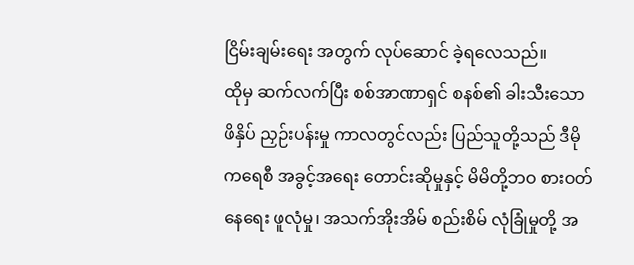ငြိမ်းချမ်းရေး အတွက် လုပ်ဆောင် ခဲ့ရလေသည်။
ထိုမှ ဆက်လက်ပြီး စစ်အာဏာရှင် စနစ်၏ ခါးသီးသော ဖိနှိပ် ညှဉ်းပန်းမှု ကာလတွင်လည်း ပြည်သူတို့သည် ဒီမိုကရေစီ အခွင့်အရေး တောင်းဆိုမှုနှင့် မိမိတို့ဘဝ စားဝတ်နေရေး ဖူလုံမှု၊ အသက်အိုးအိမ် စည်းစိမ် လုံခြုံမှုတို့ အ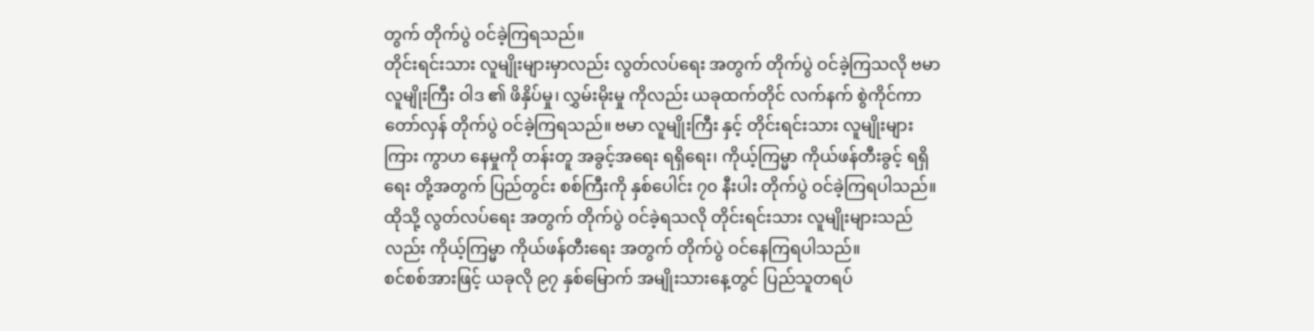တွက် တိုက်ပွဲ ဝင်ခဲ့ကြရသည်။
တိုင်းရင်းသား လူမျိုးများမှာလည်း လွတ်လပ်ရေး အတွက် တိုက်ပွဲ ဝင်ခဲ့ကြသလို ဗမာ လူမျိုးကြီး ဝါဒ ၏ ဖိနှိပ်မှု၊ လွှမ်းမိုးမှု ကိုလည်း ယခုထက်တိုင် လက်နက် စွဲကိုင်ကာ တော်လှန် တိုက်ပွဲ ဝင်ခဲ့ကြရသည်။ ဗမာ လူမျိုးကြီး နှင့် တိုင်းရင်းသား လူမျိုးများကြား ကွာဟ နေမှုကို တန်းတူ အခွင့်အရေး ရရှိရေး၊ ကိုယ့်ကြမ္မာ ကိုယ်ဖန်တီးခွင့် ရရှိရေး တို့အတွက် ပြည်တွင်း စစ်ကြီးကို နှစ်ပေါင်း ၇၀ နီးပါး တိုက်ပွဲ ဝင်ခဲ့ကြရပါသည်။
ထိုသို့ လွတ်လပ်ရေး အတွက် တိုက်ပွဲ ဝင်ခဲ့ရသလို တိုင်းရင်းသား လူမျိုးများသည်လည်း ကိုယ့်ကြမ္မာ ကိုယ်ဖန်တီးရေး အတွက် တိုက်ပွဲ ဝင်နေကြရပါသည်။
စင်စစ်အားဖြင့် ယခုလို ၉၇ နှစ်မြောက် အမျိုးသားနေ့တွင် ပြည်သူတရပ်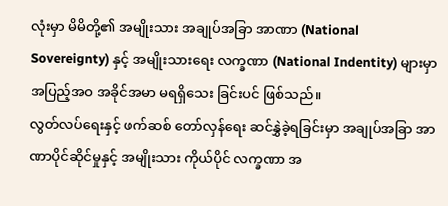လုံးမှာ မိမိတို့၏ အမျိုးသား အချုပ်အခြာ အာဏာ (National Sovereignty) နှင့် အမျိုးသားရေး လက္ခဏာ (National Indentity) များမှာ အပြည့်အဝ အခိုင်အမာ မရရှိသေး ခြင်းပင် ဖြစ်သည်။
လွတ်လပ်ရေးနှင့် ဖက်ဆစ် တော်လှန်ရေး ဆင်နွှဲခဲ့ရခြင်းမှာ အချုပ်အခြာ အာဏာပိုင်ဆိုင်မှုနှင့် အမျိုးသား ကိုယ်ပိုင် လက္ခဏာ အ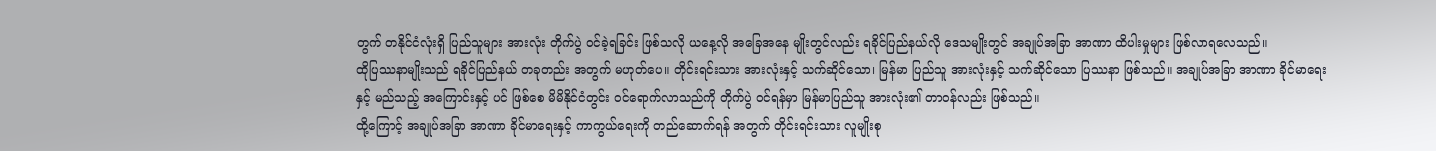တွက် တနိုင်ငံလုံးရှိ ပြည်သူများ အားလုံး တိုက်ပွဲ ဝင်ခဲ့ရခြင်း ဖြစ်သလို ယနေ့လို အခြေအနေ မျိုးတွင်လည်း ရခိုင်ပြည်နယ်လို ဒေသမျိုးတွင် အချုပ်အခြာ အာဏာ ထိပါးမှုများ ဖြစ်လာရလေသည်။
ထိုပြဿနာမျိုးသည် ရခိုင်ပြည်နယ် တခုတည်း အတွက် မဟုတ်ပေ။ တိုင်းရင်းသား အားလုံးနှင့် သက်ဆိုင်သော၊ မြန်မာ ပြည်သူ အားလုံးနှင့် သက်ဆိုင်သော ပြဿနာ ဖြစ်သည်။ အချုပ်အခြာ အာဏာ ခိုင်မာရေးနှင့် မည်သည့် အကြောင်းနှင့် ပင် ဖြစ်စေ မိမိနိုင်ငံတွင်း ဝင်ရောက်လာသည်ကို တိုက်ပွဲ ဝင်ရန်မှာ မြန်မာပြည်သူ အားလုံး၏ တာဝန်လည်း ဖြစ်သည်။
ထို့ကြောင့် အချုပ်အခြာ အာဏာ ခိုင်မာရေးနှင့် ကာကွယ်ရေးကို တည်ဆောက်ရန် အတွက် တိုင်းရင်းသား လူမျိုးစု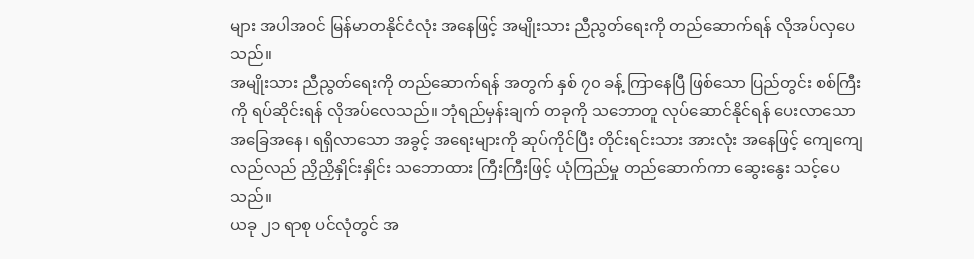များ အပါအဝင် မြန်မာတနိုင်ငံလုံး အနေဖြင့် အမျိုးသား ညီညွတ်ရေးကို တည်ဆောက်ရန် လိုအပ်လှပေသည်။
အမျိုးသား ညီညွတ်ရေးကို တည်ဆောက်ရန် အတွက် နှစ် ၇၀ ခန့် ကြာနေပြီ ဖြစ်သော ပြည်တွင်း စစ်ကြီးကို ရပ်ဆိုင်းရန် လိုအပ်လေသည်။ ဘုံရည်မှန်းချက် တခုကို သဘောတူ လုပ်ဆောင်နိုင်ရန် ပေးလာသော အခြေအနေ၊ ရရှိလာသော အခွင့် အရေးများကို ဆုပ်ကိုင်ပြီး တိုင်းရင်းသား အားလုံး အနေဖြင့် ကျေကျေလည်လည် ညှိညှိနှိုင်းနှိုင်း သဘောထား ကြီးကြီးဖြင့် ယုံကြည်မှု တည်ဆောက်ကာ ဆွေးနွေး သင့်ပေသည်။
ယခု ၂၁ ရာစု ပင်လုံတွင် အ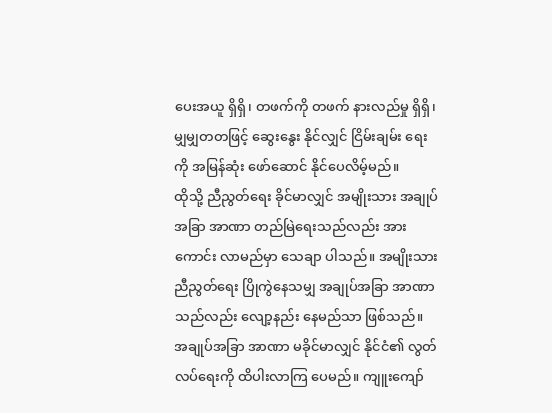ပေးအယူ ရှိရှိ၊ တဖက်ကို တဖက် နားလည်မှု ရှိရှိ၊ မျှမျှတတဖြင့် ဆွေးနွေး နိုင်လျှင် ငြိမ်းချမ်း ရေး ကို အမြန်ဆုံး ဖော်ဆောင် နိုင်ပေလိမ့်မည်။
ထိုသို့ ညီညွတ်ရေး ခိုင်မာလျှင် အမျိုးသား အချုပ်အခြာ အာဏာ တည်မြဲရေးသည်လည်း အားကောင်း လာမည်မှာ သေချာ ပါသည်။ အမျိုးသား ညီညွတ်ရေး ပြိုကွဲနေသမျှ အချုပ်အခြာ အာဏာသည်လည်း လျော့နည်း နေမည်သာ ဖြစ်သည်။
အချုပ်အခြာ အာဏာ မခိုင်မာလျှင် နိုင်ငံ၏ လွတ်လပ်ရေးကို ထိပါးလာကြ ပေမည်။ ကျူးကျော်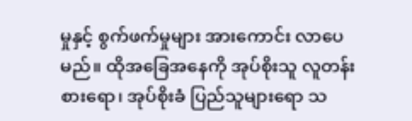မှုနှင့် စွက်ဖက်မှုများ အားကောင်း လာပေမည်။ ထိုအခြေအနေကို အုပ်စိုးသူ လူတန်းစားရော၊ အုပ်စိုးခံ ပြည်သူများရော သ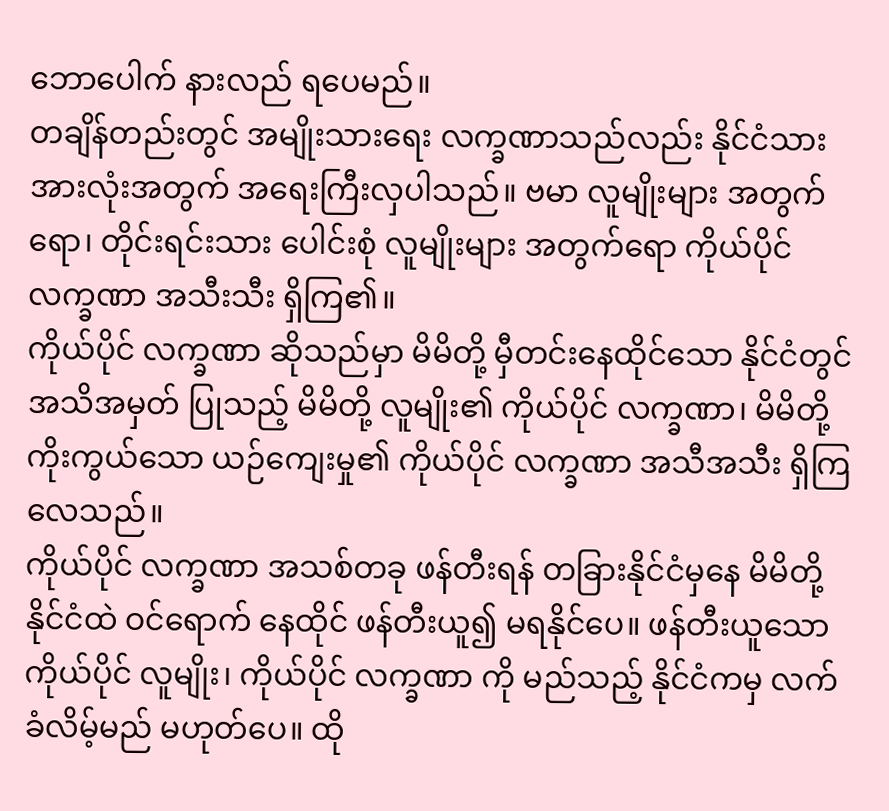ဘောပေါက် နားလည် ရပေမည်။
တချိန်တည်းတွင် အမျိုးသားရေး လက္ခဏာသည်လည်း နိုင်ငံသား အားလုံးအတွက် အရေးကြီးလှပါသည်။ ဗမာ လူမျိုးများ အတွက်ရော၊ တိုင်းရင်းသား ပေါင်းစုံ လူမျိုးများ အတွက်ရော ကိုယ်ပိုင် လက္ခဏာ အသီးသီး ရှိကြ၏။
ကိုယ်ပိုင် လက္ခဏာ ဆိုသည်မှာ မိမိတို့ မှီတင်းနေထိုင်သော နိုင်ငံတွင် အသိအမှတ် ပြုသည့် မိမိတို့ လူမျိုး၏ ကိုယ်ပိုင် လက္ခဏာ၊ မိမိတို့ ကိုးကွယ်သော ယဉ်ကျေးမှု၏ ကိုယ်ပိုင် လက္ခဏာ အသီအသီး ရှိကြလေသည်။
ကိုယ်ပိုင် လက္ခဏာ အသစ်တခု ဖန်တီးရန် တခြားနိုင်ငံမှနေ မိမိတို့ နိုင်ငံထဲ ဝင်ရောက် နေထိုင် ဖန်တီးယူ၍ မရနိုင်ပေ။ ဖန်တီးယူသော ကိုယ်ပိုင် လူမျိုး၊ ကိုယ်ပိုင် လက္ခဏာ ကို မည်သည့် နိုင်ငံကမှ လက်ခံလိမ့်မည် မဟုတ်ပေ။ ထို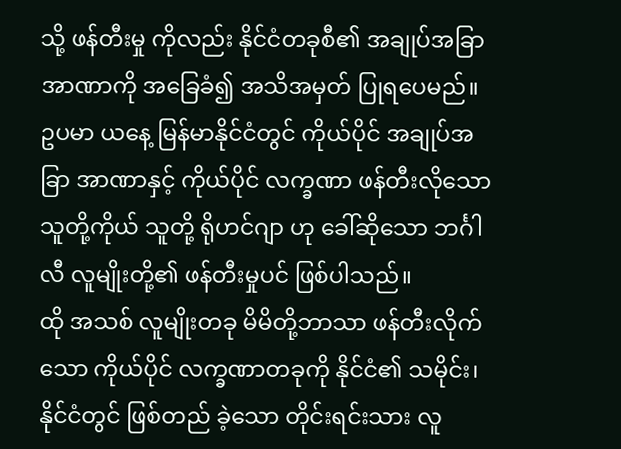သို့ ဖန်တီးမှု ကိုလည်း နိုင်ငံတခုစီ၏ အချုပ်အခြာ အာဏာကို အခြေခံ၍ အသိအမှတ် ပြုရပေမည်။
ဥပမာ ယနေ့ မြန်မာနိုင်ငံတွင် ကိုယ်ပိုင် အချုပ်အခြာ အာဏာနှင့် ကိုယ်ပိုင် လက္ခဏာ ဖန်တီးလိုသော သူတို့ကိုယ် သူတို့ ရိုဟင်ဂျာ ဟု ခေါ်ဆိုသော ဘင်္ဂါလီ လူမျိုးတို့၏ ဖန်တီးမှုပင် ဖြစ်ပါသည်။
ထို အသစ် လူမျိုးတခု မိမိတို့ဘာသာ ဖန်တီးလိုက်သော ကိုယ်ပိုင် လက္ခဏာတခုကို နိုင်ငံ၏ သမိုင်း၊ နိုင်ငံတွင် ဖြစ်တည် ခဲ့သော တိုင်းရင်းသား လူ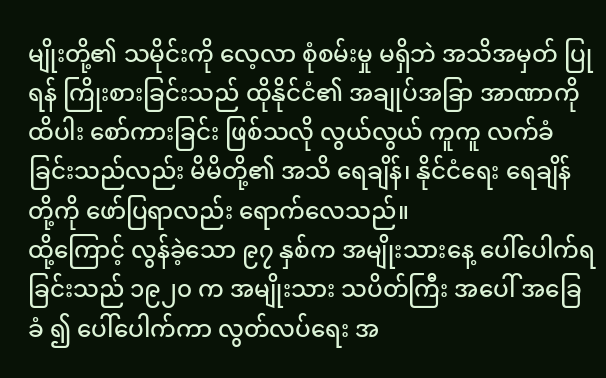မျိုးတို့၏ သမိုင်းကို လေ့လာ စုံစမ်းမှု မရှိဘဲ အသိအမှတ် ပြုရန် ကြိုးစားခြင်းသည် ထိုနိုင်ငံ၏ အချုပ်အခြာ အာဏာကို ထိပါး စော်ကားခြင်း ဖြစ်သလို လွယ်လွယ် ကူကူ လက်ခံခြင်းသည်လည်း မိမိတို့၏ အသိ ရေချိန်၊ နိုင်ငံရေး ရေချိန်တို့ကို ဖော်ပြရာလည်း ရောက်လေသည်။
ထို့ကြောင့် လွန်ခဲ့သော ၉၇ နှစ်က အမျိုးသားနေ့ ပေါ်ပေါက်ရခြင်းသည် ၁၉၂၀ က အမျိုးသား သပိတ်ကြီး အပေါ် အခြေခံ ၍ ပေါ်ပေါက်ကာ လွတ်လပ်ရေး အ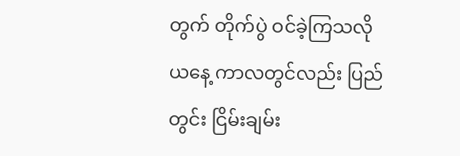တွက် တိုက်ပွဲ ဝင်ခဲ့ကြသလို ယနေ့ ကာလတွင်လည်း ပြည်တွင်း ငြိမ်းချမ်း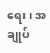ရေး၊ အချုပ်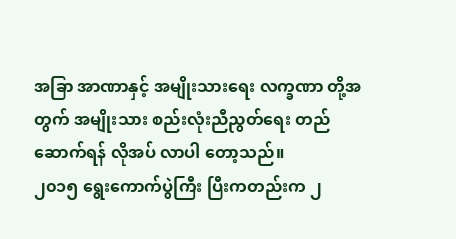အခြာ အာဏာနှင့် အမျိုးသားရေး လက္ခဏာ တို့အတွက် အမျိုးသား စည်းလုံးညီညွတ်ရေး တည်ဆောက်ရန် လိုအပ် လာပါ တော့သည်။
၂၀၁၅ ရွေးကောက်ပွဲကြီး ပြီးကတည်းက ၂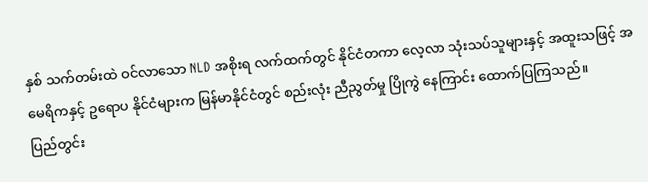နှစ် သက်တမ်းထဲ ဝင်လာသော NLD အစိုးရ လက်ထက်တွင် နိုင်ငံတကာ လေ့လာ သုံးသပ်သူများနှင့် အထူးသဖြင့် အမေရိကနှင့် ဥရောပ နိုင်ငံများက မြန်မာနိုင်ငံတွင် စည်းလုံး ညီညွတ်မှု ပြိုကွဲ နေကြာင်း ထောက်ပြကြသည်။
ပြည်တွင်း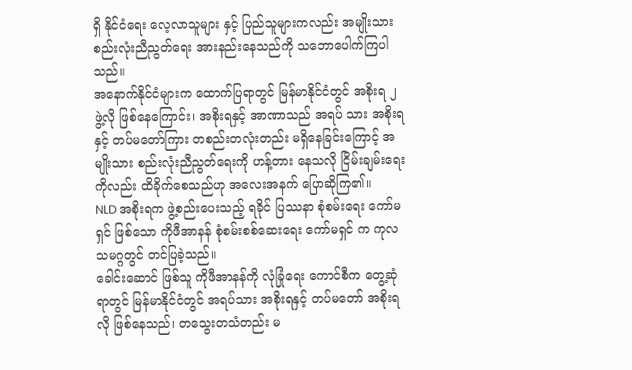ရှိ နိုင်ငံရေး လေ့လာသူများ နှင့် ပြည်သူများကလည်း အမျိုးသား စည်းလုံးညီညွတ်ရေး အားနည်းနေသည်ကို သဘောပေါက်ကြပါသည်။
အနောက်နိုင်ငံများက ထောက်ပြရာတွင် မြန်မာနိုင်ငံတွင် အစိုးရ ၂ ဖွဲ့လို ဖြစ်နေကြောင်း၊ အစိုးရနှင့် အာဏာသည် အရပ် သား အစိုးရနှင့် တပ်မတော်ကြား တစည်းတလုံးတည်း မရှိနေခြင်းကြောင့် အမျိုးသား စည်းလုံးညီညွတ်ရေးကို ဟန့်တား နေသလို ငြိမ်းချမ်းရေးကိုလည်း ထိခိုက်စေသည်ဟု အလေးအနက် ပြောဆိုကြ၏။
NLD အစိုးရက ဖွဲ့စည်းပေးသည့် ရခိုင် ပြဿနာ စုံစမ်းရေး ကော်မရှင် ဖြစ်သော ကိုဖီအာနန် စုံစမ်းစစ်ဆေးရေး ကော်မရှင် က ကုလ သမဂ္ဂတွင် တင်ပြခဲ့သည်။
ခေါင်းဆောင် ဖြစ်သူ ကိုဖီအာနန်ကို လုံခြုံရေး ကောင်စီက တွေ့ဆုံရာတွင် မြန်မာနိုင်ငံတွင် အရပ်သား အစိုးရနှင့် တပ်မတော် အစိုးရလို ဖြစ်နေသည်၊ တသွေးတသံတည်း မ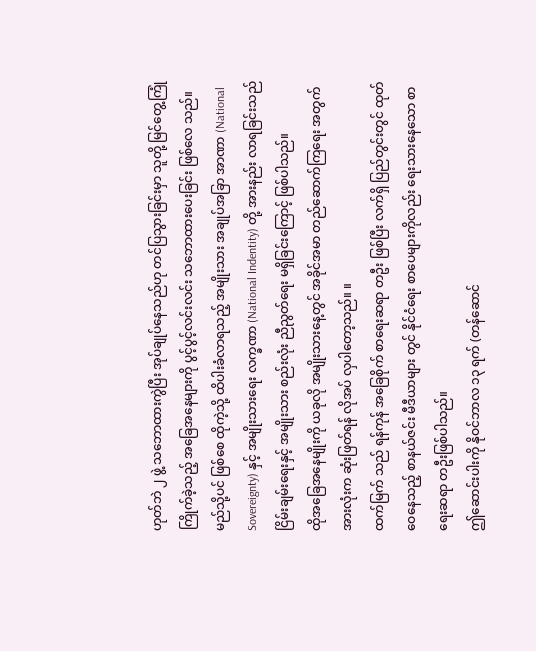ဟုတ်ဘဲ ၂ ဖွဲ့ သဘောထားကွဲပြီး အုပ်ချုပ်နေသည်ဟု တင်ပြသွားခြင်းမှာ သူတို့ မြင်တွေ့ကြုံကြိုက်ခဲ့သည့် အခြေအနေများကို ပွင့်ပွင့်လင်းလင်း သဘောထားပေးခြင်း ဖြစ်လေ သည်။
မည်သို့ပင် ဖြစ်စေ ထိုကဲ့သို့ ထိပါးခံလာရသည့် အမျိုးသား အချုပ်အခြာ အာဏာ (National Sovereignty) နှင့် အမျိုးသားရေး လက္ခဏာ (National Indentity) တို့ အားနည်း လာရခြင်းသည် ငြိမ်းချမ်းရေးနှင့် အမျိုးသား စည်းလုံး ညီညွတ်ရေး မရှိခြင်းကြောင့် ဖြစ်ပါသည်။
ထိုအခြေအနေမျိုးကို ယခုလို အမျိုးသားနေ့တွင် အခိုင်အမာ တည်ဆောက်ကြရေး အတွက် အားလုံးက ဆုံးဖြတ်ရန် လိုအပ် လှပါတော့သည်။ ။
ထက်မြက် သည် ရန်ကုန် အခြေစိုက် စာရေးဆရာ တဦး ဖြစ်ပြီး လက်ရှိ ပြည်တွင်းတွင် ထုတ်ဝေနေသည့် စာနယ်ဇင်း မီဒီယာများ တွင် နိုင်ငံရေး စာပေများကိုလည်း ရေးသားနေသော စာရေးဆရာ တဦးဖြစ်ပါသည်။
ဤဆောင်းပါးကို နိုဝင်ဘာလ ၁၃ ရက် (တန်ဆောင်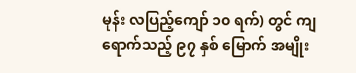မုန်း လပြည့်ကျော် ၁၀ ရက်) တွင် ကျရောက်သည့် ၉၇ နှစ် မြောက် အမျိုး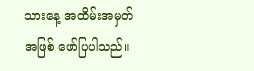သားနေ့ အထိမ်းအမှတ် အဖြစ် ဖော်ပြပါသည်။